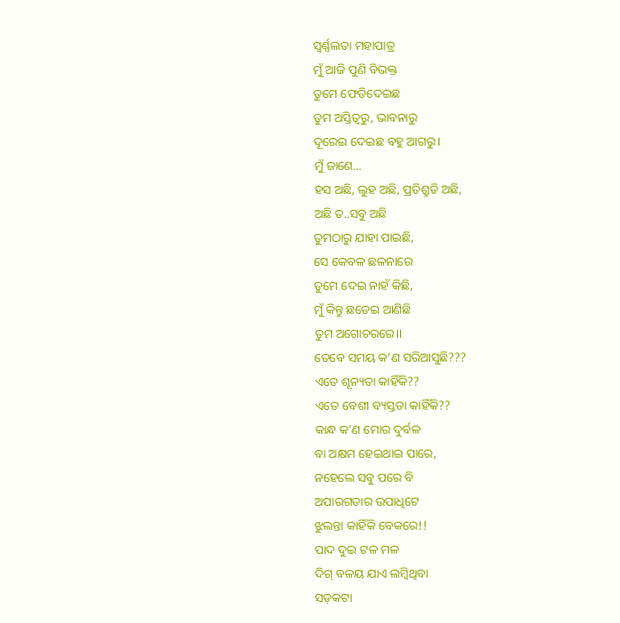ସ୍ଵର୍ଣ୍ଣଲତା ମହାପାତ୍ର
ମୁଁ ଆଜି ପୁଣି ବିଭକ୍ତ
ତୁମେ ଫେଡିଦେଇଛ
ତୁମ ଅସ୍ତିତ୍ବରୁ, ଭାବନାରୁ
ଦୂରେଇ ଦେଇଛ ବହୁ ଆଗରୁ।
ମୁଁ ଜାଣେ…
ହସ ଅଛି, ଲୁହ ଅଛି, ପ୍ରତିଶ୍ରୁତି ଅଛି,
ଅଛି ତ..ସବୁ ଅଛି
ତୁମଠାରୁ ଯାହା ପାଇଛି,
ସେ କେବଳ ଛଳନାରେ
ତୁମେ ଦେଇ ନାହଁ କିଛି,
ମୁଁ କିନ୍ତୁ ଛଡେଇ ଆଣିଛି
ତୁମ ଅଗୋଚରରେ।।
ତେବେ ସମୟ କ’ଣ ସରିଆସୁଛି???
ଏତେ ଶୂନ୍ୟତା କାହିଁକି??
ଏତେ ବେଶୀ ବ୍ୟସ୍ତତା କାହିଁକି??
କାନ୍ଧ କ’ଣ ମୋର ଦୁର୍ବଳ
ବା ଅକ୍ଷମ ହେଇଥାଇ ପାରେ,
ନହେଲେ ସବୁ ପରେ ବି
ଅପାରଗତାର ଉପାଧିଟେ
ଝୁଲନ୍ତା କାହିଁକି ବେକରେ!!
ପାଦ ଦୁଇ ଟଳ ମଳ
ଦିଗ୍ ବଳୟ ଯାଏ ଲମ୍ବିଥିବା
ସଡ଼କଟା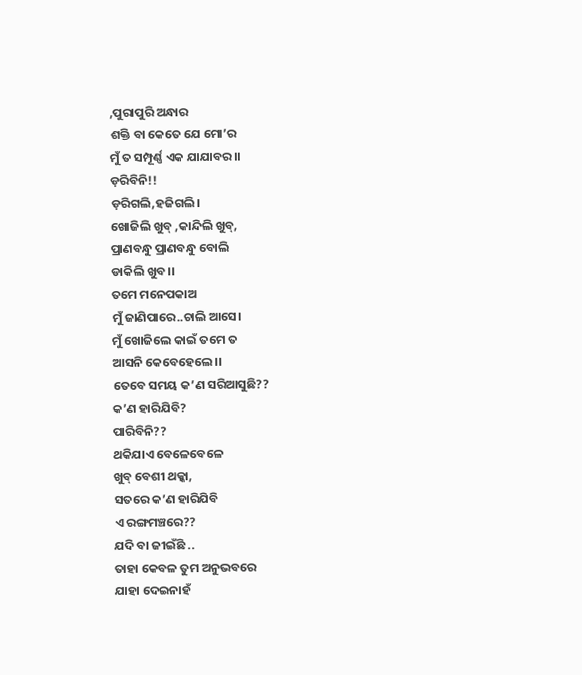,ପୁରାପୁରି ଅନ୍ଧାର
ଶକ୍ତି ବା କେତେ ଯେ ମୋ’ର
ମୁଁ ତ ସମ୍ପୂର୍ଣ୍ଣ ଏକ ଯାଯାବର।।
ଡ଼ରିବିନି!!
ଡ଼ରିଗଲି,ହଜିଗଲି।
ଖୋଜିଲି ଖୁବ୍ ,କାନ୍ଦିଲି ଖୁବ୍,
ପ୍ରାଣବନ୍ଧୁ ପ୍ରାଣବନ୍ଧୁ ବୋଲି
ଡାକିଲି ଖୁବ।।
ତମେ ମନେପକାଅ
ମୁଁ ଜାଣିପାରେ..ଚାଲି ଆସେ।
ମୁଁ ଖୋଜିଲେ କାଇଁ ତମେ ତ
ଆସନି କେବେହେଲେ।।
ତେବେ ସମୟ କ’ଣ ସରିଆସୁଛି??
କ’ଣ ହାରିଯିବି?
ପାରିବିନି??
ଥକିଯାଏ ବେଳେବେଳେ
ଖୁବ୍ ବେଶୀ ଥକ୍କା,
ସତରେ କ’ଣ ହାରିଯିବି
ଏ ରଙ୍ଗମଞ୍ଚରେ??
ଯଦି ବା ଜୀଇଁଛି ..
ତାହା କେବଳ ତୁମ ଅନୁଭବରେ
ଯାହା ଦେଇନାହଁ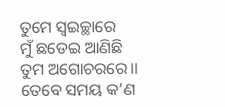ତୁମେ ସ୍ବଇଚ୍ଛାରେ
ମୁଁ ଛଡେଇ ଆଣିଛି
ତୁମ ଅଗୋଚରରେ।।
ତେବେ ସମୟ କ’ଣ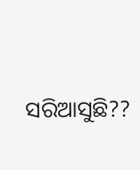ସରିଆସୁଛି??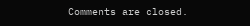Comments are closed.